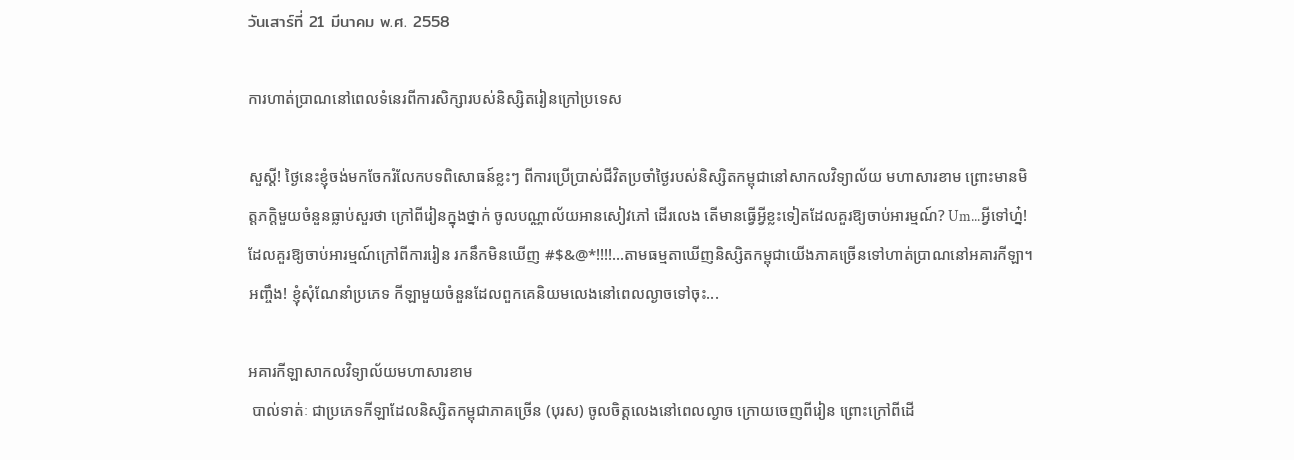วันเสาร์ที่ 21 มีนาคม พ.ศ. 2558

ការហាត់ប្រាណនៅពេលទំនេរពីការសិក្សារបស់និស្សិតរៀនក្រៅប្រទេស

សួស្តី! ថ្ងៃនេះខ្ញុំចង់មកចែករំលែកបទពិសោធន៍ខ្លះៗ ពីការប្រើប្រាស់ជីវិតប្រចាំថ្ងៃរបស់និស្សិតកម្ពុជានៅសាកលវិទ្យាល័យ មហាសារខាម ព្រោះមានមិត្តភក្តិមួយចំនួនធ្លាប់សួរថា ក្រៅពីរៀនក្នុងថ្នាក់ ចូលបណ្ណាល័យអានសៀវភៅ ដើរលេង តើមានធ្វើអ្វីខ្លះទៀតដែលគួរឱ្យចាប់អារម្មណ៍? Um...អ្វីទៅហ្ន៎! ដែលគួរឱ្យចាប់អារម្មណ៍ក្រៅពីការរៀន រកនឹកមិនឃើញ #$&@*!!!!...តាមធម្មតាឃើញនិស្សិតកម្ពុជាយើងភាគច្រើនទៅហាត់ប្រាណនៅអគារកីឡា។ អញ្ចឹង! ខ្ញុំសុំណែនាំប្រភេទ កីឡាមួយចំនួនដែលពួកគេនិយមលេងនៅពេលល្ងាចទៅចុះ...

អគារកីឡាសាកលវិទ្យាល័យមហាសារខាម
 បាល់ទាត់ៈ ជាប្រភេទកីឡាដែលនិស្សិតកម្ពុជាភាគច្រើន (បុរស) ចូលចិត្តលេងនៅពេលល្ងាច ក្រោយចេញពីរៀន ព្រោះក្រៅពីដើ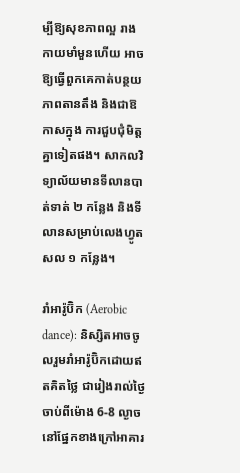ម្បីឱ្យសុខភាពល្អ រាងកាយមាំមួនហើយ អាចឱ្យធ្វើពួកគេកាត់បន្ថយភាពតានតឹង និងជាឱកាសក្នុង ការជួបជុំមិត្តគ្នាទៀតផង។ សាកលវិទ្យាល័យមានទីលានបាត់ទាត់ ២ កន្លែង និងទីលានសម្រាប់លេងហ្វូតសល ១ កន្លែង។

រាំអារ៉ូប៊ិក (Aerobic dance): និស្សិតអាចចូលរួមរាំអារ៉ូប៊ិកដោយឥតគិតថ្លៃ ជារៀងរាល់ថ្ងៃចាប់ពីម៉ោង 6-8 ល្ងាច នៅផ្នែកខាងក្រៅអាគារ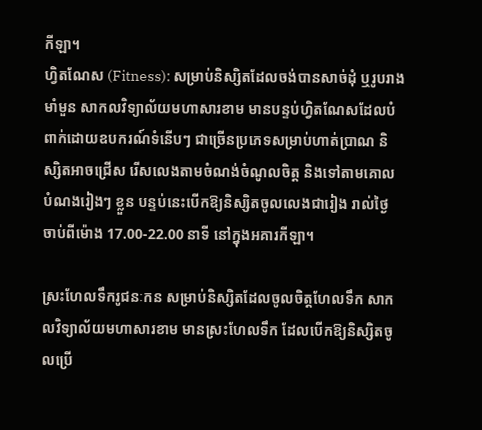កីឡា។
ហ្វិតណែស (Fitness): សម្រាប់និស្សិតដែលចង់បានសាច់ដុំ ឬរូបរាងមាំមួន សាកលវិទ្យាល័យមហាសារខាម មានបន្ទប់ហ្វិតណែសដែលបំពាក់ដោយឧបករណ៍ទំនើបៗ ជាច្រើនប្រភេទសម្រាប់ហាត់ប្រាណ និស្សិតអាចជ្រើស រើសលេងតាមចំណង់ចំណូលចិត្ត និងទៅតាមគោលបំណងរៀងៗ ខ្លួន បន្ទប់នេះបើកឱ្យនិស្សិតចូលលេងជារៀង រាល់ថ្ងៃ ចាប់ពីម៉ោង 17.00-22.00 នាទី នៅក្នុងអគារកីឡា។

ស្រះហែលទឹករូជនៈកន សម្រាប់និស្សិតដែលចូលចិត្តហែលទឹក សាកលវិទ្យាល័យមហាសារខាម មានស្រះហែលទឹក ដែលបើកឱ្យនិស្សិតចូលប្រើ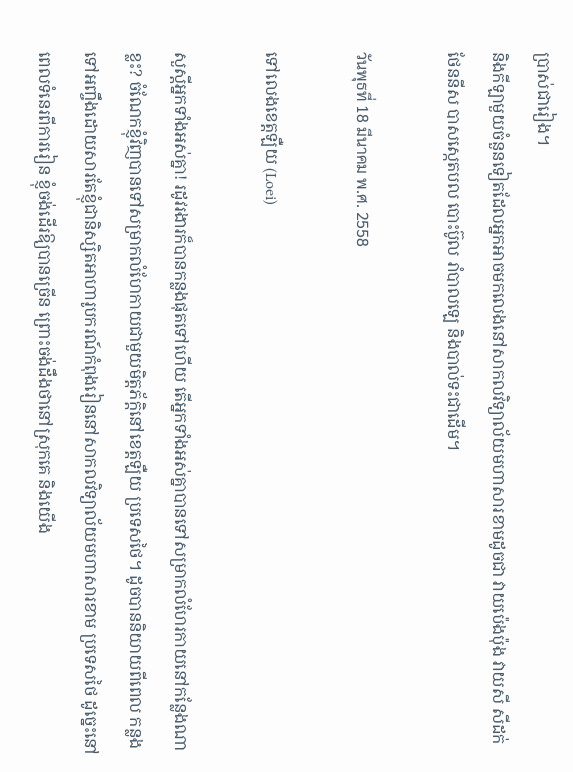ប្រាស់ជារៀង។
និងកីឡាមួយចំនួនទៀតដែលអ្នកអាចមកលេងនៅសាកលវិទ្យាល័យមហាសារខាមដូចជា វាយប៉េងប៉ុង វាយសី សីដក់ ថែននីស បាសស្កេតបល បោះប៊ូល រាំបាលឡេ និងបាល់ទះជាដើម។

วันพุธที่ 18 มีนาคม พ.ศ. 2558

ទៅលេងខេត្តឡឺយ (Loei)

សួស្តីអ្នកទាំងអស់គ្នា! រដូវរងារក៏បានកន្លងផុតទៅហើយ តើអ្នកទាំងអស់គ្នាបានទៅសម្រាកលំហែរកាយនៅកន្លែងណាខ្លះ? ចំណែកខ្ញុំវិញបានទៅសម្រាកលំហែកាយជាមួយមិត្តភ័ក្តិនៅខេត្តឡឺយ ប្រទេសថៃ។ ដូចបាននិយាយពីពេល កន្លងទៅអញ្ចឹងដោយសារតែខ្ញុំជានិស្សិតអាហារូបករណ៍កំពុងរៀននៅសាកលវិទ្យាល័យមហាសារខាម ប្រទេសថៃ ដូច្នេះនៅពេលទំនេរពីការរៀន ខ្ញុំចង់ដើរឱ្យបានច្រើន ព្រោះចង់ដឹងថានៅស្រុកគេ និងយើង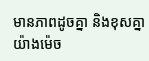មានភាពដូចគ្នា និងខុសគ្នា យ៉ាងម៉េច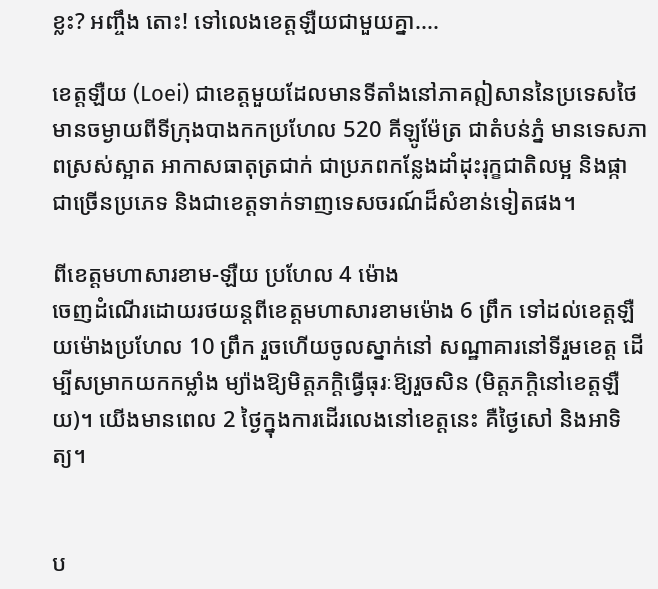ខ្លះ? អញ្ចឹង តោះ! ទៅលេងខេត្តឡឺយជាមួយគ្នា....

ខេត្តឡឺយ (Loei) ជាខេត្តមួយដែលមានទីតាំងនៅភាគឦសាននៃប្រទេសថៃ មានចម្ងាយពីទីក្រុងបាងកកប្រហែល 520 គីឡូម៉ែត្រ ជាតំបន់ភ្នំ មានទេសភាពស្រស់ស្អាត អាកាសធាតុត្រជាក់ ជាប្រភពកន្លែងដាំដុះរុក្ខជាតិលម្អ និងផ្កាជាច្រើនប្រភេទ និងជាខេត្តទាក់ទាញទេសចរណ៍ដ៏សំខាន់ទៀតផង។

ពីខេត្តមហាសារខាម-ឡឺយ ប្រហែល 4 ម៉ោង
ចេញដំណើរដោយរថយន្តពីខេត្តមហាសារខាមម៉ោង 6 ព្រឹក ទៅដល់ខេត្តឡឺយម៉ោងប្រហែល 10 ព្រឹក រួចហើយចូលស្នាក់នៅ សណ្ឋាគារនៅទីរួមខេត្ត ដើម្បីសម្រាកយកកម្លាំង ម្យ៉ាងឱ្យមិត្តភក្តិធ្វើធុរៈឱ្យរួចសិន (មិត្តភក្តិនៅខេត្តឡឺយ)។ យើងមានពេល 2 ថ្ងៃក្នុងការដើរលេងនៅខេត្តនេះ គឺថ្ងៃសៅ និងអាទិត្យ។


ប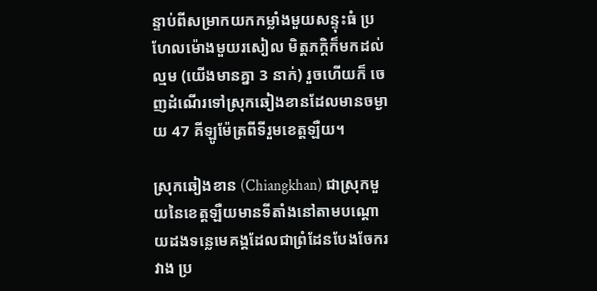ន្ទាប់ពីសម្រាកយកកម្លាំងមួយសន្ទុះធំ ប្រហែលម៉ោងមួយរសៀល មិត្តភក្តិក៏មកដល់ល្មម (យើងមានគ្នា 3 នាក់) រួចហើយក៏ ចេញដំណើរទៅស្រុកឆៀងខានដែលមានចម្ងាយ 47 គីឡូម៉ែត្រពីទីរួមខេត្តឡឺយ។

ស្រុកឆៀងខាន (Chiangkhan) ជាស្រុកមួយនៃខេត្តឡឺយមានទីតាំងនៅតាមបណ្តោយដងទន្លេមេគង្គដែលជាព្រំដែនបែងចែករវាង ប្រ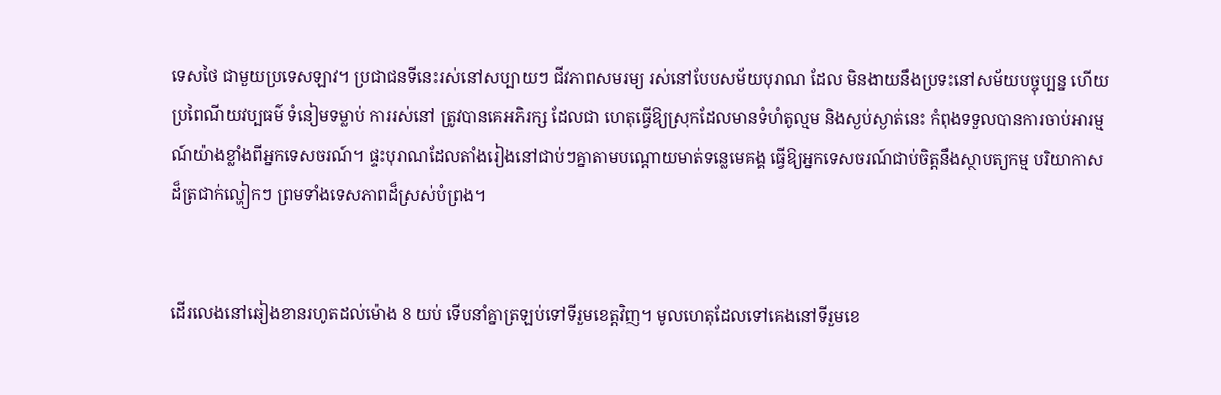ទេសថៃ ជាមួយប្រទេសឡាវ។ ប្រជាជនទីនេះរស់នៅសប្បាយៗ ជីវភាពសមរម្យ រស់នៅបែបសម័យបុរាណ ដែល មិនងាយនឹងប្រទះនៅសម័យបច្ចុប្បន្ន ហើយប្រពៃណីយវប្បធម៌ ទំនៀមទម្លាប់ ការរស់នៅ ត្រូវបានគេអភិរក្ស ដែលជា ហេតុធ្វើឱ្យស្រុកដែលមានទំហំតូល្មម និងស្ងប់ស្ងាត់នេះ កំពុងទទួលបានការចាប់អារម្មណ៍យ៉ាងខ្លាំងពីអ្នកទេសចរណ៍។ ផ្ទះបុរាណដែលតាំងរៀងនៅជាប់ៗគ្នាតាមបណ្តោយមាត់ទន្លេមេគង្គ ធ្វើឱ្យអ្នកទេសចរណ៍ជាប់ចិត្តនឹងស្ថាបត្យកម្ម បរិយាកាសដ៏ត្រជាក់ល្ហៀកៗ ព្រមទាំងទេសភាពដ៏ស្រស់បំព្រង។


ដើរលេងនៅឆៀងខានរហូតដល់ម៉ោង 8 យប់ ទើបនាំគ្នាត្រឡប់ទៅទីរួមខេត្តវិញ។ មូលហេតុដែលទៅគេងនៅទីរួមខេ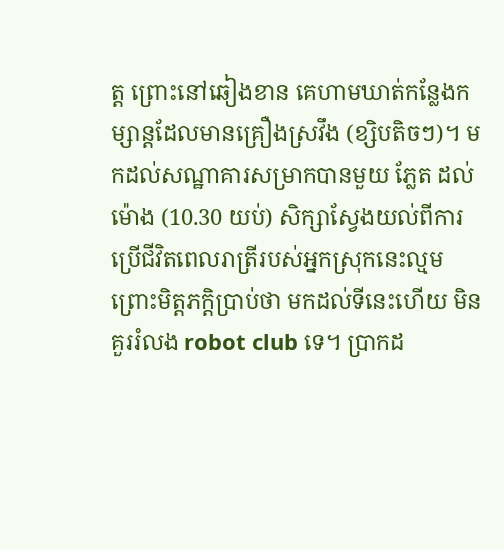ត្ត ព្រោះនៅឆៀងខាន គេហាមឃាត់កន្លែងកម្សាន្តដែលមានគ្រឿងស្រវឹង (ខ្សិបតិចៗ)។ មកដល់សណ្ឋាគារសម្រាកបានមួយ ភ្លែត ដល់ម៉ោង (10.30 យប់) សិក្សាស្វែងយល់ពីការប្រើជីវិតពេលរាត្រីរបស់អ្នកស្រុកនេះល្មម ព្រោះមិត្តភក្តិប្រាប់ថា មកដល់ទីនេះហើយ មិនគួររំលង robot club ទេ។ ប្រាកដ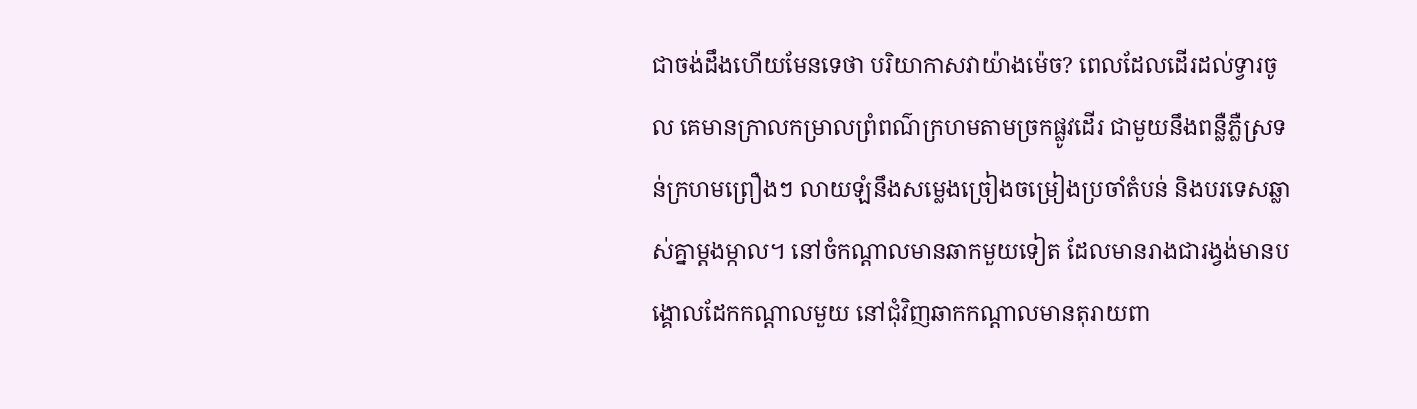ជាចង់ដឹងហើយមែនទេថា បរិយាកាសវាយ៉ាងម៉េច? ពេលដែលដើរដល់ទ្វារចូល គេមានក្រាលកម្រាលព្រំពណ៌ក្រហមតាមច្រកផ្លូវដើរ ជាមួយនឹងពន្លឺភ្លឺស្រទន់ក្រហមព្រឿងៗ លាយឡំនឹងសម្លេងច្រៀងចម្រៀងប្រចាំតំបន់ និងបរទេសឆ្លាស់គ្នាម្តងម្កាល។ នៅចំកណ្តាលមានឆាកមួយទៀត ដែលមានរាងជារង្វង់មានបង្គោលដែកកណ្តាលមួយ នៅជុំវិញឆាកកណ្តាលមានតុរាយពា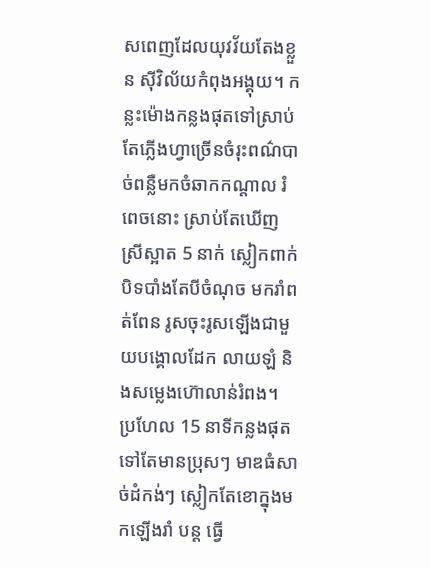សពេញដែលយុវវ័យតែងខ្លួន ស៊ីវិល័យកំពុងអង្គុយ។ កន្លះម៉ោងកន្លងផុតទៅស្រាប់តែភ្លើងហ្វាច្រើនចំរុះពណ៌បាច់ពន្លឺមកចំឆាកកណ្តាល រំពេចនោះ ស្រាប់តែឃើញស្រីស្អាត 5 នាក់ ស្លៀកពាក់បិទបាំងតែបីចំណុច មករាំពត់ពែន រូសចុះរូសឡើងជាមួយបង្គោលដែក លាយឡំ និងសម្លេងហ៊ោលាន់រំពង។ ប្រហែល 15 នាទីកន្លងផុតទៅតែមានប្រុសៗ មាឌធំសាច់ដំកង់ៗ ស្លៀកតែខោក្នុងមកឡើងរាំ បន្ត ធ្វើ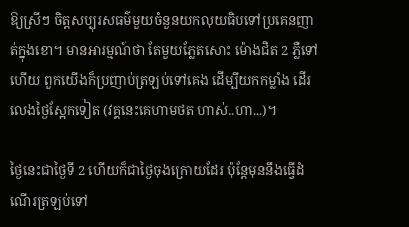ឱ្យស្រីៗ ចិត្តសប្បុរសធម៌មួយចំនួនយកលុយធិបទៅប្រគេនញាត់ក្នុងខោ។ មានអារម្មណ៍ថា តែមួយភ្លែតសោះ ម៉ោងជិត 2 ភ្លឺទៅហើយ ពួកយើងក៏ប្រញាប់ត្រឡប់ទៅគេង ដើម្បីយកកម្លាំង ដើរលេងថ្ងៃស្អែកទៀត (វគ្គនេះគេហាមថត ហាស់..ហា...)។

ថ្ងៃនេះជាថ្ងៃទី 2 ហើយក៏ជាថ្ងៃចុងក្រោយដែរ ប៉ុន្តែមុននឹងធ្វើដំណើរត្រឡប់ទៅ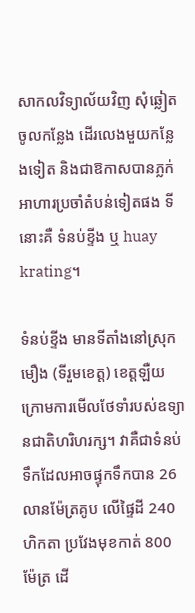សាកលវិទ្យាល័យវិញ សុំឆ្លៀតចូលកន្លែង ដើរលេងមួយកន្លែងទៀត និងជាឱកាសបានភ្លក់អាហារប្រចាំតំបន់ទៀតផង ទីនោះគឺ ទំនប់ខ្ទីង ឬ huay krating។

ទំនប់ខ្ទីង មានទីតាំងនៅស្រុកមឿង (ទីរួមខេត្ត) ខេត្តឡឺយ ក្រោមការមើលថែទាំរបស់ឧទ្យានជាតិហរិហរក្ស។ វាគឺជាទំនប់ទឹកដែលអាចផ្ទុកទឹកបាន 26 លានម៉ែត្រគូប លើផ្ទៃដី 240 ហិកតា ប្រវែងមុខកាត់ 800 ម៉ែត្រ ដើ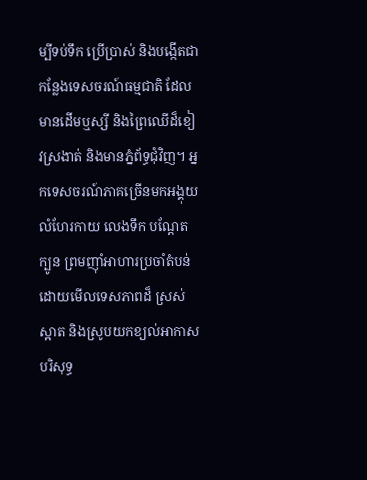ម្បីទប់ទឹក ប្រើប្រាស់ និងបង្កើតជាកន្លែងទេសចរណ៍ធម្មជាតិ ដែលមានដើមឬស្សី និងព្រៃឈើដ៏ខៀវស្រងាត់ និងមានភ្នំព័ទ្ធជុំវិញ។ អ្នកទេសចរណ៍ភាគច្រើនមកអង្គុយលំហែរកាយ លេងទឹក បណ្តែតក្បូន ព្រមញ៉ាំអាហារប្រចាំតំបន់ដោយមើលទេសភាពដ៏ ស្រស់ស្អាត និងស្រូបយកខ្យល់អាកាសបរិសុទ្ធ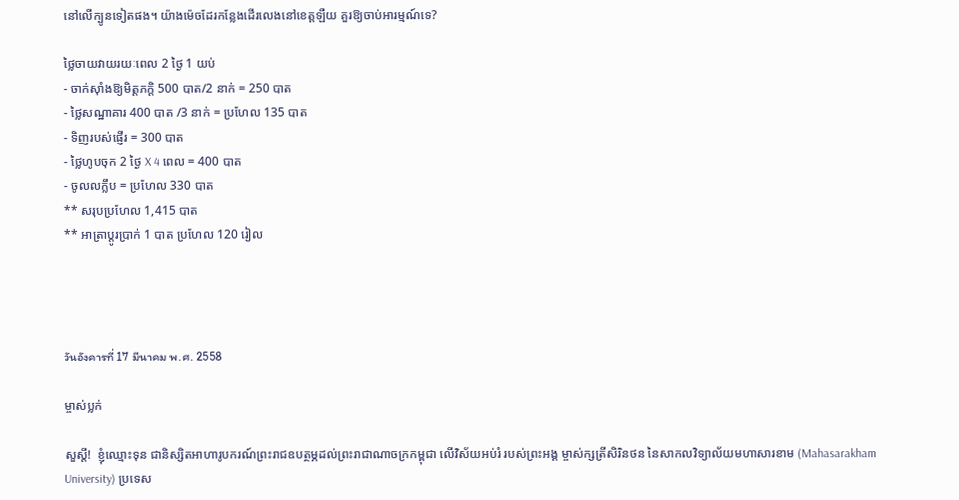នៅលើក្បូនទៀតផង។ យ៉ាងម៉េចដែរកន្លែងដើរលេងនៅខេត្តឡឺយ គួរឱ្យចាប់អារម្មណ៍ទេ?

ថ្លៃចាយវាយរយៈពេល 2 ថ្ងៃ 1 យប់
- ចាក់ស៊ាំងឱ្យមិត្តភក្តិ 500 បាត/2 នាក់ = 250 បាត
- ថ្លៃសណ្ឋាគារ 400 បាត /3 នាក់ = ប្រហែល 135 បាត
- ទិញរបស់ផ្ញើរ = 300 បាត
- ថ្លៃហូបចុក 2 ថ្ងៃ X 4 ពេល = 400 បាត
- ចូលលក្លឹប = ប្រហែល 330 បាត
** សរុបប្រហែល 1,415 បាត
** អាត្រាប្តូរប្រាក់ 1 បាត ប្រហែល 120 រៀល




วันอังคารที่ 17 มีนาคม พ.ศ. 2558

ម្ចាស់ប្លក់

សួស្តី!  ខ្ញុំឈ្មោះទុន ជានិស្សិតអាហារូបករណ៍ព្រះរាជឧបត្ថម្ភដល់ព្រះរាជាណាចក្រកម្ពុជា លើវិស័យអប់រំ របស់ព្រះអង្គ ម្ចាស់ក្សត្រីសិរិនថន នៃសាកលវិទ្យាល័យមហាសារខាម (Mahasarakham University) ប្រទេស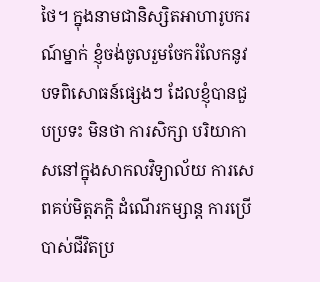ថៃ។ ក្នុងនាមជានិស្សិតអាហារូបករណ៍ម្នាក់ ខ្ញុំចង់ចូលរួមចែករំលែកនូវបទពិសោធន៍ផ្សេងៗ ដែលខ្ញុំបានជួបប្រទះ មិនថា ការសិក្សា បរិយាកាសនៅក្នុងសាកលវិទ្យាល័យ ការសេពគប់មិត្តភក្តិ ដំណើរកម្សាន្ត ការប្រើបាស់ជីវិតប្រ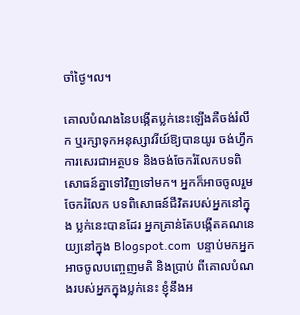ចាំថ្ងៃ។ល។

គោលបំណងនៃបង្កើតប្លក់នេះឡើងគឺចង់រំលឹក ឬរក្សាទុកអនុស្សាវរីយ៍ឱ្យបានយូរ ចង់ហ្វឹកការសេរជាអត្ថបទ និងចង់ចែករំលែកបទពិសោធន៍គ្នាទៅវិញទៅមក។ អ្នកក៏អាចចូលរួមចែករំលែក បទពិសោធន៍ជីវិតរបស់អ្នកនៅក្នុង ប្លក់នេះបានដែរ អ្នកគ្រាន់តែបង្កើតគណនេយ្យនៅក្នុង Blogspot.com  បន្ទាប់មកអ្នកអាចចូលបញ្ចេញមតិ និងប្រាប់ ពីគោលបំណងរបស់អ្នកក្នុងប្លក់នេះ ខ្ញុំនឹងអ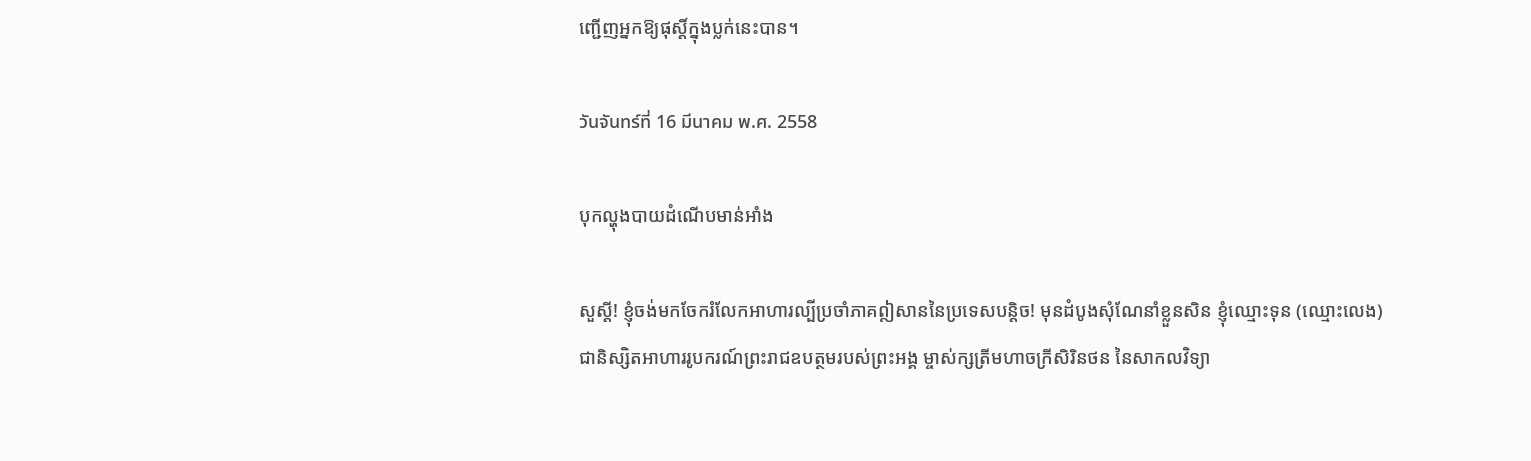ញ្ជើញអ្នកឱ្យផុស្តិ៍ក្នុងប្លក់នេះបាន។

วันจันทร์ที่ 16 มีนาคม พ.ศ. 2558

បុកល្ហុងបាយដំណើបមាន់អាំង

សួស្តី! ខ្ញុំចង់មកចែករំលែកអាហារល្បីប្រចាំភាគឦសាននៃប្រទេសបន្តិច! មុនដំបូងសុំណែនាំខ្លួនសិន ខ្ញុំឈ្មោះទុន (ឈ្មោះលេង) ជានិស្សិតអាហាររូបករណ៍ព្រះរាជឧបត្ថមរបស់ព្រះអង្គ ម្ចាស់ក្សត្រីមហាចក្រីសិរិនថន នៃសាកលវិទ្យា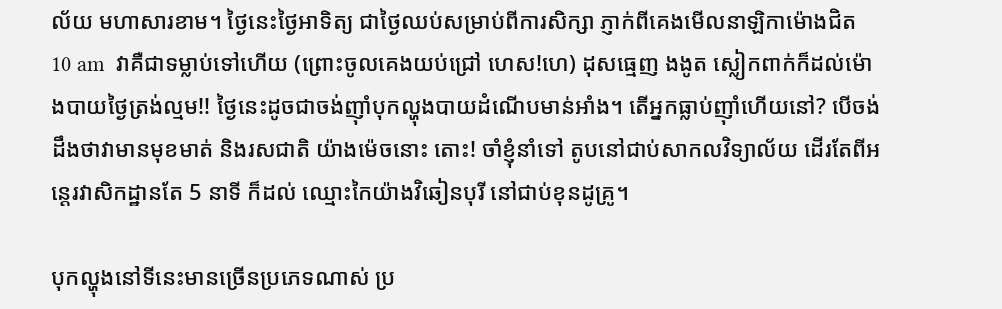ល័យ មហាសារខាម។ ថ្ងៃនេះថ្ងៃអាទិត្យ ជាថ្ងៃឈប់សម្រាប់ពីការសិក្សា ភ្ញាក់ពីគេងមើលនាឡិកាម៉ោងជិត 10 am  វាគឺជាទម្លាប់ទៅហើយ (ព្រោះចូលគេងយប់ជ្រៅ ហេស!ហេ) ដុសធ្មេញ ងងូត ស្លៀកពាក់ក៏ដល់ម៉ោងបាយថ្ងៃត្រង់ល្មម!! ថ្ងៃនេះដូចជាចង់ញ៉ាំបុកល្ហុងបាយដំណើបមាន់អាំង។ តើអ្នកធ្លាប់ញ៉ាំហើយនៅ? បើចង់ដឹងថាវាមានមុខមាត់ និងរសជាតិ យ៉ាងម៉េចនោះ តោះ! ចាំខ្ញុំនាំទៅ តូបនៅជាប់សាកលវិទ្យាល័យ ដើរតែពីអន្តេរវាសិកដ្ឋានតែ 5 នាទី ក៏ដល់ ឈ្មោះកៃយ៉ាងវិឆៀនបុរី នៅជាប់ខុនដូគ្រូ។

បុកល្ហុងនៅទីនេះមានច្រើនប្រភេទណាស់ ប្រ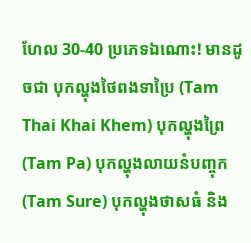ហែល 30-40 ប្រភេទឯណោះ! មានដូចជា បុកល្ហុងថៃពងទាប្រៃ (Tam Thai Khai Khem) បុកល្ហុងព្រៃ (Tam Pa) បុកល្ហុងលាយនំបញ្ចុក (Tam Sure) បុកល្ហុងថាសធំ និង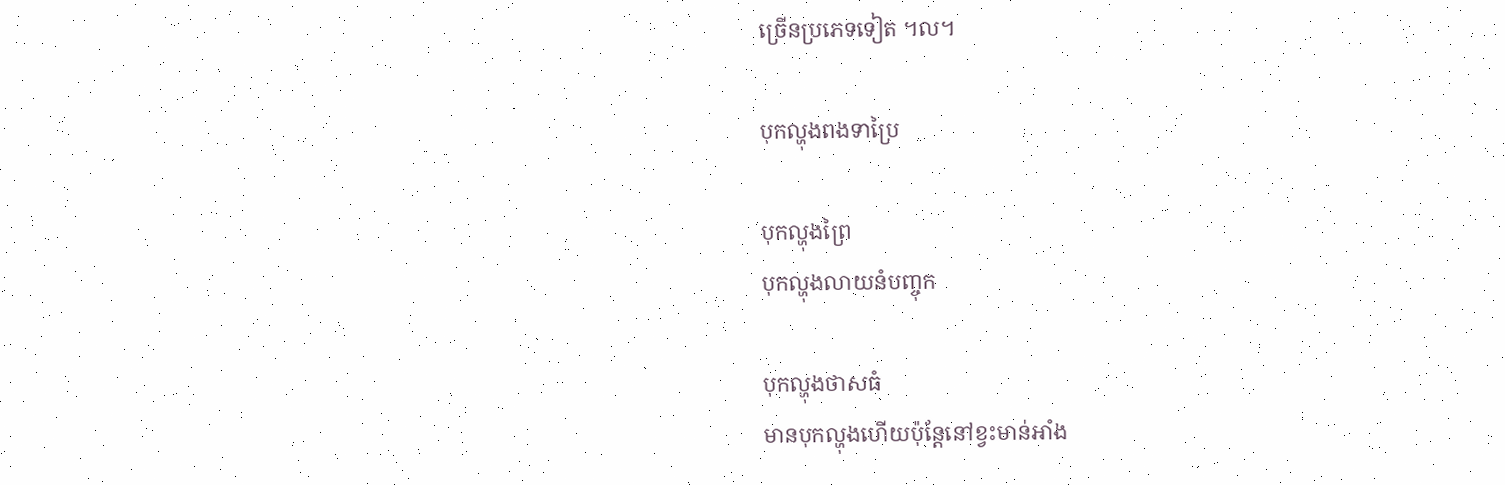ច្រើនប្រភេទទៀត ។ល។

បុកល្ហុងពងទាប្រៃ

បុកល្ហុងព្រៃ
បុកល្ហុងលាយនំបញ្ចុក

បុកល្ហុងថាសធំ
មានបុកល្ហុងហើយប៉ុន្តែនៅខ្វះមាន់អាំង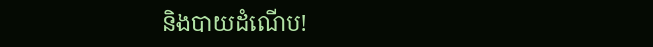និងបាយដំណើប!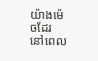យ៉ាងម៉េចដែរ នៅពេល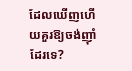ដែលឃើញហើយគួរឱ្យចង់ញ៉ាំដែរទេ?